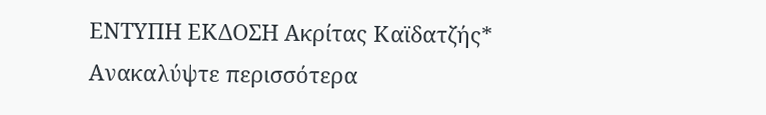ΕΝΤΥΠΗ ΕΚΔΟΣΗ Ακρίτας Καϊδατζής*
Ανακαλύψτε περισσότερα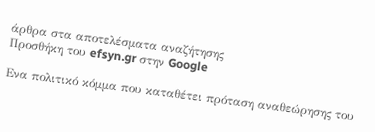άρθρα στα αποτελέσματα αναζήτησης
Προσθήκη του efsyn.gr στην Google

Ενα πολιτικό κόμμα που καταθέτει πρόταση αναθεώρησης του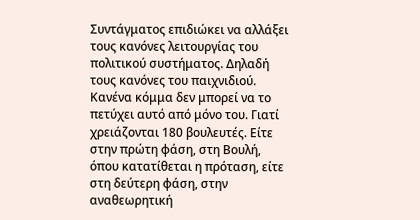Συντάγματος επιδιώκει να αλλάξει τους κανόνες λειτουργίας του πολιτικού συστήματος. Δηλαδή τους κανόνες του παιχνιδιού. Κανένα κόμμα δεν μπορεί να το πετύχει αυτό από μόνο του. Γιατί χρειάζονται 180 βουλευτές. Είτε στην πρώτη φάση, στη Βουλή, όπου κατατίθεται η πρόταση, είτε στη δεύτερη φάση, στην αναθεωρητική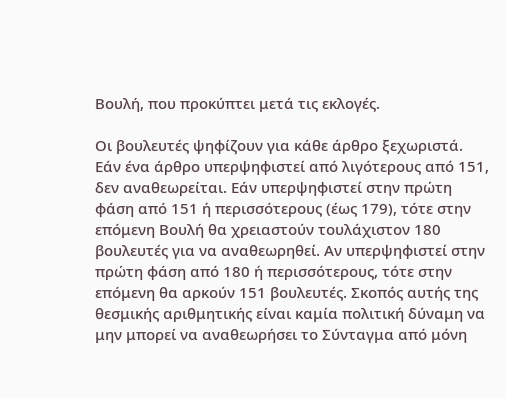Βουλή, που προκύπτει μετά τις εκλογές.

Οι βουλευτές ψηφίζουν για κάθε άρθρο ξεχωριστά. Εάν ένα άρθρο υπερψηφιστεί από λιγότερους από 151, δεν αναθεωρείται. Εάν υπερψηφιστεί στην πρώτη φάση από 151 ή περισσότερους (έως 179), τότε στην επόμενη Βουλή θα χρειαστούν τουλάχιστον 180 βουλευτές για να αναθεωρηθεί. Αν υπερψηφιστεί στην πρώτη φάση από 180 ή περισσότερους, τότε στην επόμενη θα αρκούν 151 βουλευτές. Σκοπός αυτής της θεσμικής αριθμητικής είναι καμία πολιτική δύναμη να μην μπορεί να αναθεωρήσει το Σύνταγμα από μόνη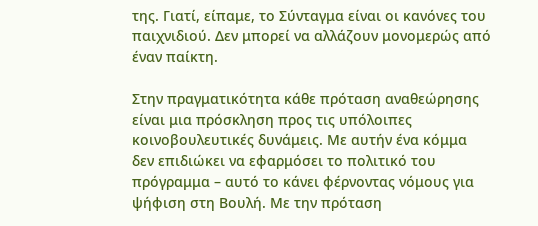της. Γιατί, είπαμε, το Σύνταγμα είναι οι κανόνες του παιχνιδιού. Δεν μπορεί να αλλάζουν μονομερώς από έναν παίκτη.

Στην πραγματικότητα κάθε πρόταση αναθεώρησης είναι μια πρόσκληση προς τις υπόλοιπες κοινοβουλευτικές δυνάμεις. Με αυτήν ένα κόμμα δεν επιδιώκει να εφαρμόσει το πολιτικό του πρόγραμμα – αυτό το κάνει φέρνοντας νόμους για ψήφιση στη Βουλή. Με την πρόταση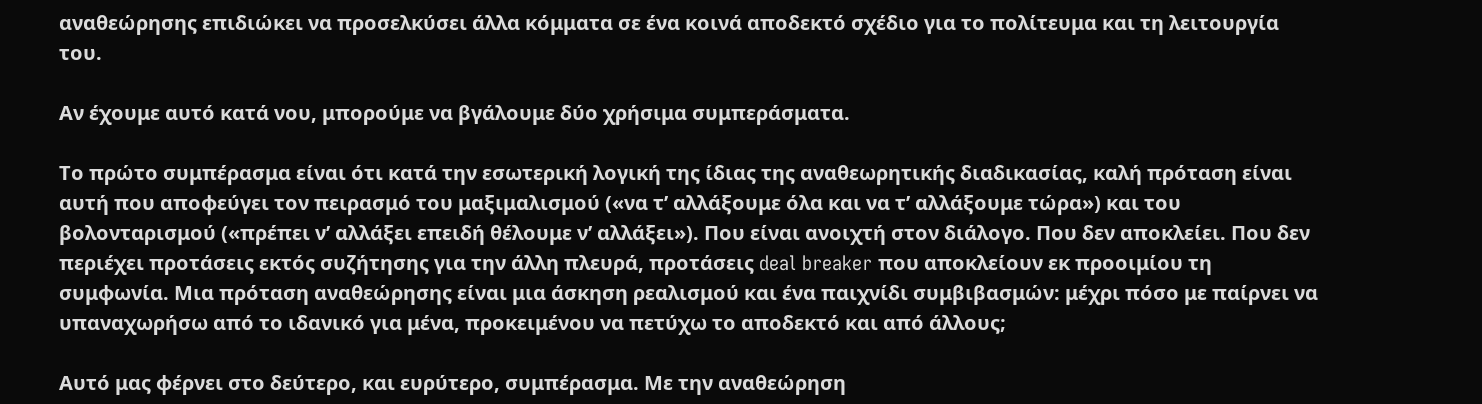αναθεώρησης επιδιώκει να προσελκύσει άλλα κόμματα σε ένα κοινά αποδεκτό σχέδιο για το πολίτευμα και τη λειτουργία του.

Αν έχουμε αυτό κατά νου, μπορούμε να βγάλουμε δύο χρήσιμα συμπεράσματα.

Το πρώτο συμπέρασμα είναι ότι κατά την εσωτερική λογική της ίδιας της αναθεωρητικής διαδικασίας, καλή πρόταση είναι αυτή που αποφεύγει τον πειρασμό του μαξιμαλισμού («να τ’ αλλάξουμε όλα και να τ’ αλλάξουμε τώρα») και του βολονταρισμού («πρέπει ν’ αλλάξει επειδή θέλουμε ν’ αλλάξει»). Που είναι ανοιχτή στον διάλογο. Που δεν αποκλείει. Που δεν περιέχει προτάσεις εκτός συζήτησης για την άλλη πλευρά, προτάσεις deal breaker που αποκλείουν εκ προοιμίου τη συμφωνία. Μια πρόταση αναθεώρησης είναι μια άσκηση ρεαλισμού και ένα παιχνίδι συμβιβασμών: μέχρι πόσο με παίρνει να υπαναχωρήσω από το ιδανικό για μένα, προκειμένου να πετύχω το αποδεκτό και από άλλους;

Αυτό μας φέρνει στο δεύτερο, και ευρύτερο, συμπέρασμα. Με την αναθεώρηση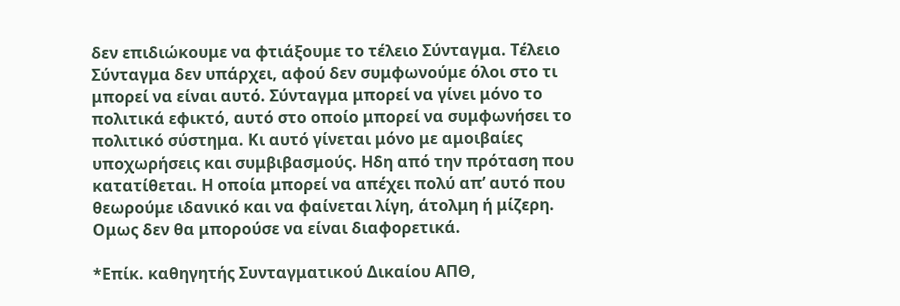δεν επιδιώκουμε να φτιάξουμε το τέλειο Σύνταγμα. Τέλειο Σύνταγμα δεν υπάρχει, αφού δεν συμφωνούμε όλοι στο τι μπορεί να είναι αυτό. Σύνταγμα μπορεί να γίνει μόνο το πολιτικά εφικτό, αυτό στο οποίο μπορεί να συμφωνήσει το πολιτικό σύστημα. Κι αυτό γίνεται μόνο με αμοιβαίες υποχωρήσεις και συμβιβασμούς. Ηδη από την πρόταση που κατατίθεται. Η οποία μπορεί να απέχει πολύ απ’ αυτό που θεωρούμε ιδανικό και να φαίνεται λίγη, άτολμη ή μίζερη. Ομως δεν θα μπορούσε να είναι διαφορετικά.

*Επίκ. καθηγητής Συνταγματικού Δικαίου ΑΠΘ,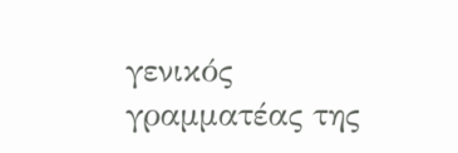γενικός γραμματέας της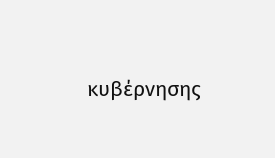κυβέρνησης